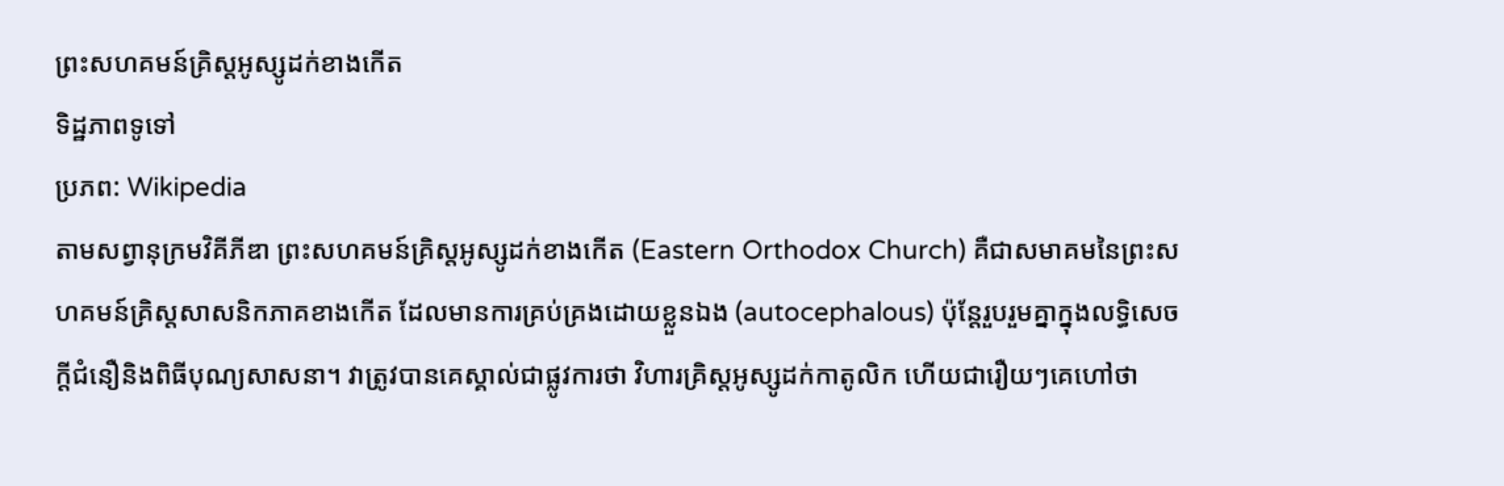ព្រះសហគមន៍គ្រិស្តអូស្សូដក់ខាងកើត
ទិដ្ឋភាពទូទៅ
ប្រភព: Wikipedia
តាមសព្វានុក្រមវិគីភីឌា ព្រះសហគមន៍គ្រិស្តអូស្សូដក់ខាងកើត (Eastern Orthodox Church) គឺជាសមាគមនៃព្រះសហគមន៍គ្រិស្តសាសនិកភាគខាងកើត ដែលមានការគ្រប់គ្រងដោយខ្លួនឯង (autocephalous) ប៉ុន្តែរួបរួមគ្នាក្នុងលទ្ធិសេចក្តីជំនឿនិងពិធីបុណ្យសាសនា។ វាត្រូវបានគេស្គាល់ជាផ្លូវការថា វិហារគ្រិស្តអូស្សូដក់កាតូលិក ហើយជារឿយៗគេហៅថា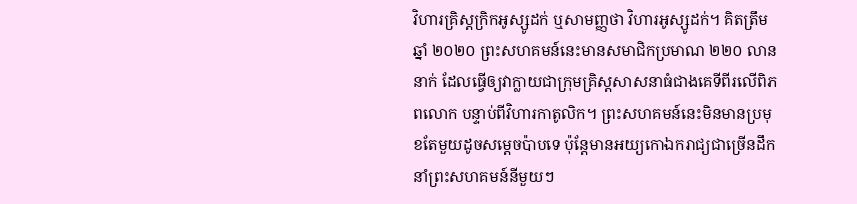វិហារគ្រិស្តក្រិកអូស្សូដក់ ឬសាមញ្ញថា វិហារអូស្សូដក់។ គិតត្រឹមឆ្នាំ ២០២០ ព្រះសហគមន៍នេះមានសមាជិកប្រមាណ ២២០ លាននាក់ ដែលធ្វើឲ្យវាក្លាយជាក្រុមគ្រិស្តសាសនាធំជាងគេទីពីរលើពិភពលោក បន្ទាប់ពីវិហារកាតូលិក។ ព្រះសហគមន៍នេះមិនមានប្រមុខតែមួយដូចសម្តេចប៉ាបទេ ប៉ុន្តែមានអយ្យកោឯករាជ្យជាច្រើនដឹកនាំព្រះសហគមន៍នីមួយៗ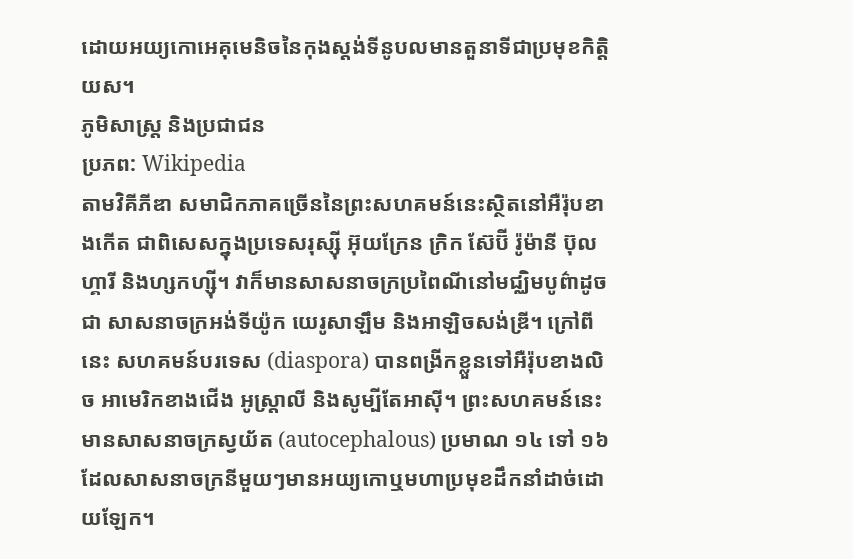ដោយអយ្យកោអេគុមេនិចនៃកុងស្តង់ទីនូបលមានតួនាទីជាប្រមុខកិត្តិយស។
ភូមិសាស្ត្រ និងប្រជាជន
ប្រភព: Wikipedia
តាមវិគីភីឌា សមាជិកភាគច្រើននៃព្រះសហគមន៍នេះស្ថិតនៅអឺរ៉ុបខាងកើត ជាពិសេសក្នុងប្រទេសរុស្ស៊ី អ៊ុយក្រែន ក្រិក ស៊ែប៊ី រ៉ូម៉ានី ប៊ុលហ្គារី និងហ្សកហ្ស៊ី។ វាក៏មានសាសនាចក្រប្រពៃណីនៅមជ្ឈិមបូព៌ាដូចជា សាសនាចក្រអង់ទីយ៉ូក យេរូសាឡឹម និងអាឡិចសង់ឌ្រី។ ក្រៅពីនេះ សហគមន៍បរទេស (diaspora) បានពង្រីកខ្លួនទៅអឺរ៉ុបខាងលិច អាមេរិកខាងជើង អូស្ត្រាលី និងសូម្បីតែអាស៊ី។ ព្រះសហគមន៍នេះមានសាសនាចក្រស្វយ័ត (autocephalous) ប្រមាណ ១៤ ទៅ ១៦ ដែលសាសនាចក្រនីមួយៗមានអយ្យកោឬមហាប្រមុខដឹកនាំដាច់ដោយឡែក។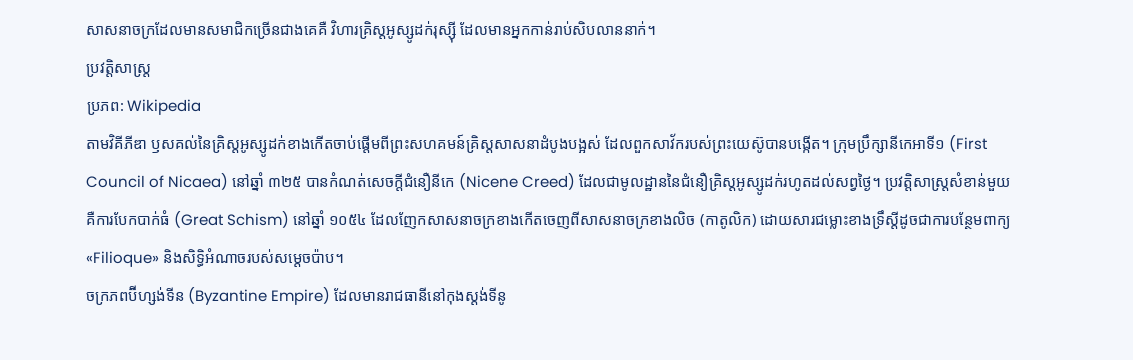សាសនាចក្រដែលមានសមាជិកច្រើនជាងគេគឺ វិហារគ្រិស្តអូស្សូដក់រុស្ស៊ី ដែលមានអ្នកកាន់រាប់សិបលាននាក់។
ប្រវត្តិសាស្ត្រ
ប្រភព: Wikipedia
តាមវិគីភីឌា ឫសគល់នៃគ្រិស្តអូស្សូដក់ខាងកើតចាប់ផ្តើមពីព្រះសហគមន៍គ្រិស្តសាសនាដំបូងបង្អស់ ដែលពួកសាវ័ករបស់ព្រះយេស៊ូបានបង្កើត។ ក្រុមប្រឹក្សានីកេអាទី១ (First Council of Nicaea) នៅឆ្នាំ ៣២៥ បានកំណត់សេចក្តីជំនឿនីកេ (Nicene Creed) ដែលជាមូលដ្ឋាននៃជំនឿគ្រិស្តអូស្សូដក់រហូតដល់សព្វថ្ងៃ។ ប្រវត្តិសាស្ត្រសំខាន់មួយគឺការបែកបាក់ធំ (Great Schism) នៅឆ្នាំ ១០៥៤ ដែលញែកសាសនាចក្រខាងកើតចេញពីសាសនាចក្រខាងលិច (កាតូលិក) ដោយសារជម្លោះខាងទ្រឹស្តីដូចជាការបន្ថែមពាក្យ «Filioque» និងសិទ្ធិអំណាចរបស់សម្តេចប៉ាប។
ចក្រភពប៊ីហ្សង់ទីន (Byzantine Empire) ដែលមានរាជធានីនៅកុងស្តង់ទីនូ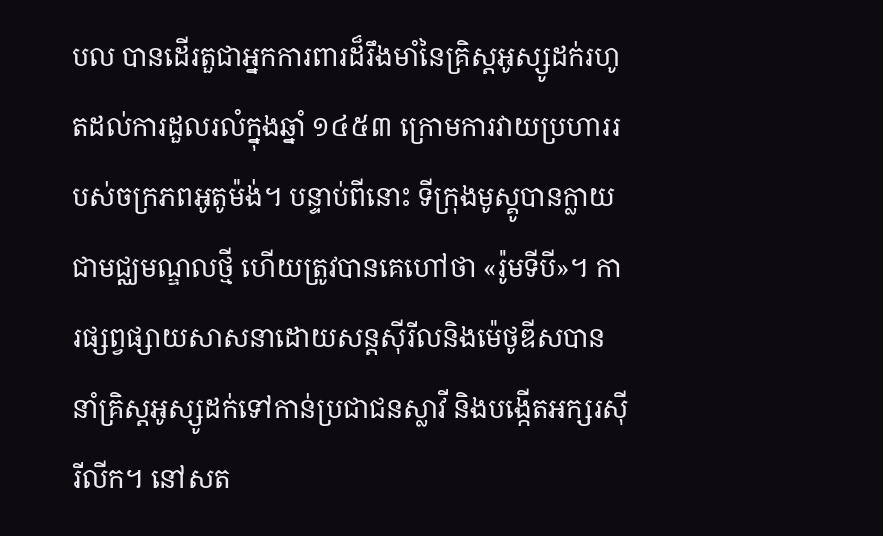បល បានដើរតួជាអ្នកការពារដ៏រឹងមាំនៃគ្រិស្តអូស្សូដក់រហូតដល់ការដួលរលំក្នុងឆ្នាំ ១៤៥៣ ក្រោមការវាយប្រហាររបស់ចក្រភពអូតូម៉ង់។ បន្ទាប់ពីនោះ ទីក្រុងមូស្គូបានក្លាយជាមជ្ឈមណ្ឌលថ្មី ហើយត្រូវបានគេហៅថា «រ៉ូមទីបី»។ ការផ្សព្វផ្សាយសាសនាដោយសន្តស៊ីរីលនិងម៉េថូឌីសបាននាំគ្រិស្តអូស្សូដក់ទៅកាន់ប្រជាជនស្លាវី និងបង្កើតអក្សរស៊ីរីលីក។ នៅសត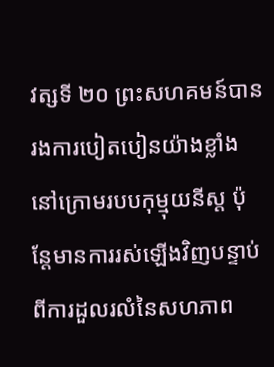វត្សទី ២០ ព្រះសហគមន៍បានរងការបៀតបៀនយ៉ាងខ្លាំងនៅក្រោមរបបកុម្មុយនីស្ត ប៉ុន្តែមានការរស់ឡើងវិញបន្ទាប់ពីការដួលរលំនៃសហភាព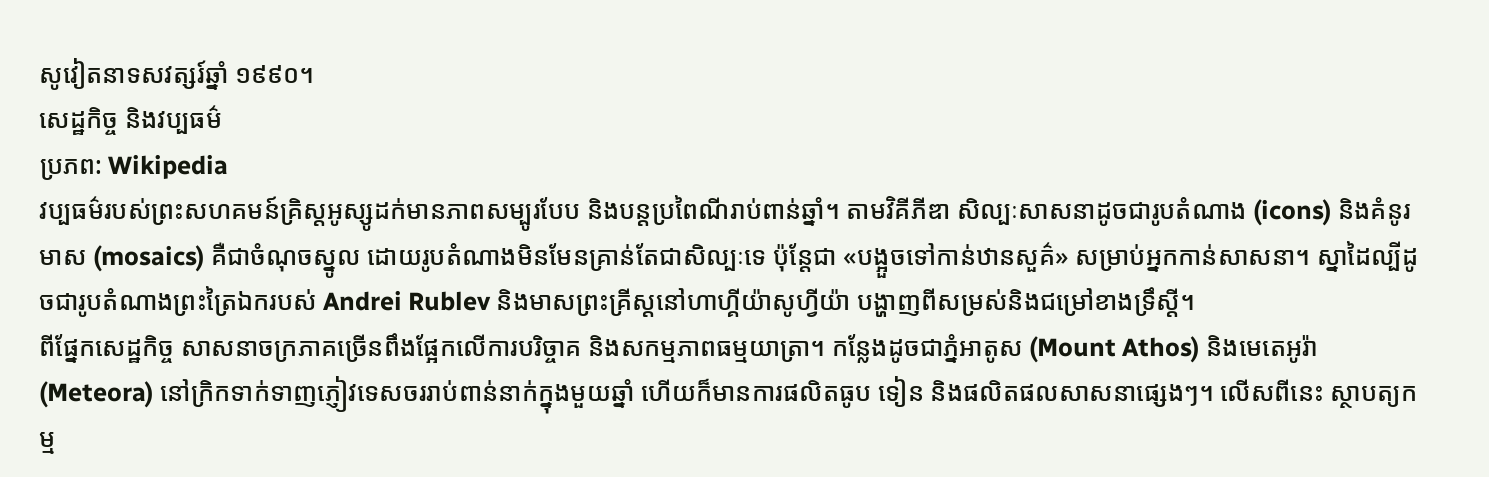សូវៀតនាទសវត្សរ៍ឆ្នាំ ១៩៩០។
សេដ្ឋកិច្ច និងវប្បធម៌
ប្រភព: Wikipedia
វប្បធម៌របស់ព្រះសហគមន៍គ្រិស្តអូស្សូដក់មានភាពសម្បូរបែប និងបន្តប្រពៃណីរាប់ពាន់ឆ្នាំ។ តាមវិគីភីឌា សិល្បៈសាសនាដូចជារូបតំណាង (icons) និងគំនូរមាស (mosaics) គឺជាចំណុចស្នូល ដោយរូបតំណាងមិនមែនគ្រាន់តែជាសិល្បៈទេ ប៉ុន្តែជា «បង្អួចទៅកាន់ឋានសួគ៌» សម្រាប់អ្នកកាន់សាសនា។ ស្នាដៃល្បីដូចជារូបតំណាងព្រះត្រៃឯករបស់ Andrei Rublev និងមាសព្រះគ្រីស្តនៅហាហ្គីយ៉ាសូហ្វីយ៉ា បង្ហាញពីសម្រស់និងជម្រៅខាងទ្រឹស្តី។
ពីផ្នែកសេដ្ឋកិច្ច សាសនាចក្រភាគច្រើនពឹងផ្អែកលើការបរិច្ចាគ និងសកម្មភាពធម្មយាត្រា។ កន្លែងដូចជាភ្នំអាតូស (Mount Athos) និងមេតេអូរ៉ា (Meteora) នៅក្រិកទាក់ទាញភ្ញៀវទេសចររាប់ពាន់នាក់ក្នុងមួយឆ្នាំ ហើយក៏មានការផលិតធូប ទៀន និងផលិតផលសាសនាផ្សេងៗ។ លើសពីនេះ ស្ថាបត្យកម្ម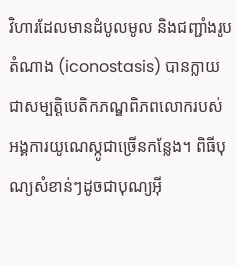វិហារដែលមានដំបូលមូល និងជញ្ជាំងរូបតំណាង (iconostasis) បានក្លាយជាសម្បត្តិបេតិកភណ្ឌពិភពលោករបស់អង្គការយូណេស្កូជាច្រើនកន្លែង។ ពិធីបុណ្យសំខាន់ៗដូចជាបុណ្យអ៊ី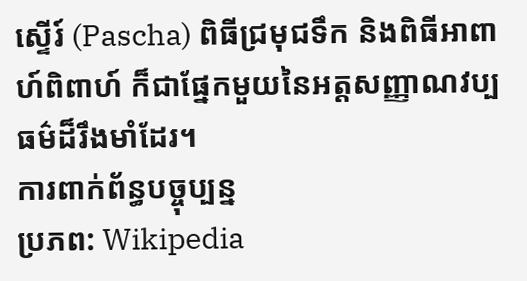ស្ទើរ៍ (Pascha) ពិធីជ្រមុជទឹក និងពិធីអាពាហ៍ពិពាហ៍ ក៏ជាផ្នែកមួយនៃអត្តសញ្ញាណវប្បធម៌ដ៏រឹងមាំដែរ។
ការពាក់ព័ន្ធបច្ចុប្បន្ន
ប្រភព: Wikipedia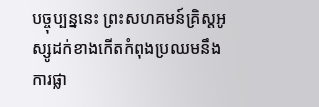បច្ចុប្បន្ននេះ ព្រះសហគមន៍គ្រិស្តអូស្សូដក់ខាងកើតកំពុងប្រឈមនឹងការផ្លា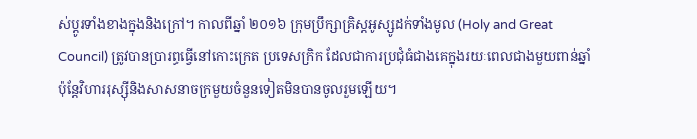ស់ប្តូរទាំងខាងក្នុងនិងក្រៅ។ កាលពីឆ្នាំ ២០១៦ ក្រុមប្រឹក្សាគ្រិស្តអូស្សូដក់ទាំងមូល (Holy and Great Council) ត្រូវបានប្រារព្ធធ្វើនៅកោះក្រេត ប្រទេសក្រិក ដែលជាការប្រជុំធំជាងគេក្នុងរយៈពេលជាងមួយពាន់ឆ្នាំ ប៉ុន្តែវិហាររុស្ស៊ីនិងសាសនាចក្រមួយចំនួនទៀតមិនបានចូលរួមឡើយ។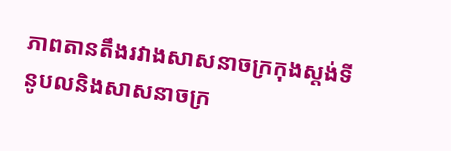ភាពតានតឹងរវាងសាសនាចក្រកុងស្តង់ទីនូបលនិងសាសនាចក្រ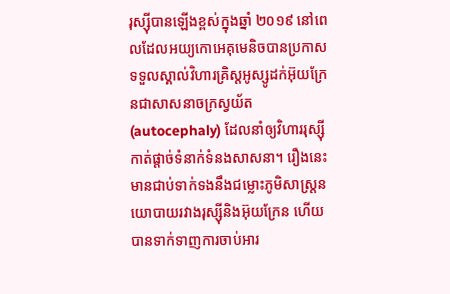រុស្ស៊ីបានឡើងខ្ពស់ក្នុងឆ្នាំ ២០១៩ នៅពេលដែលអយ្យកោអេគុមេនិចបានប្រកាសទទួលស្គាល់វិហារគ្រិស្តអូស្សូដក់អ៊ុយក្រែនជាសាសនាចក្រស្វយ័ត (autocephaly) ដែលនាំឲ្យវិហាររុស្ស៊ីកាត់ផ្តាច់ទំនាក់ទំនងសាសនា។ រឿងនេះមានជាប់ទាក់ទងនឹងជម្លោះភូមិសាស្ត្រនយោបាយរវាងរុស្ស៊ីនិងអ៊ុយក្រែន ហើយបានទាក់ទាញការចាប់អារ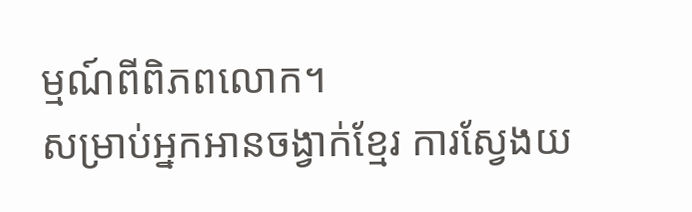ម្មណ៍ពីពិភពលោក។
សម្រាប់អ្នកអានចង្វាក់ខ្មែរ ការស្វែងយ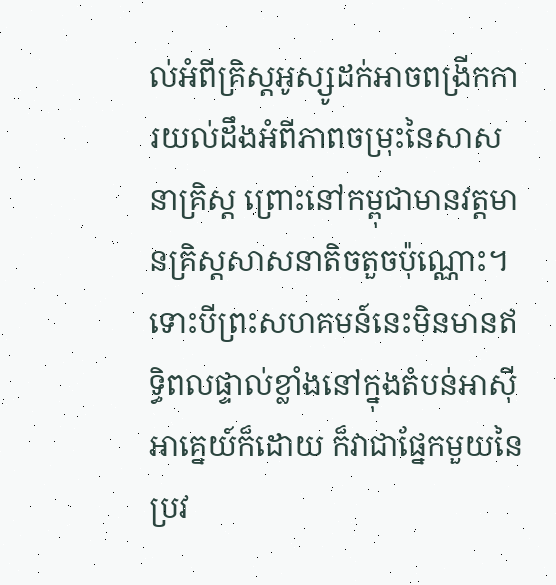ល់អំពីគ្រិស្តអូស្សូដក់អាចពង្រីកការយល់ដឹងអំពីភាពចម្រុះនៃសាសនាគ្រិស្ត ព្រោះនៅកម្ពុជាមានវត្តមានគ្រិស្តសាសនាតិចតួចប៉ុណ្ណោះ។ ទោះបីព្រះសហគមន៍នេះមិនមានឥទ្ធិពលផ្ទាល់ខ្លាំងនៅក្នុងតំបន់អាស៊ីអាគ្នេយ៍ក៏ដោយ ក៏វាជាផ្នែកមួយនៃប្រវ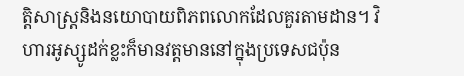ត្តិសាស្ត្រនិងនយោបាយពិភពលោកដែលគួរតាមដាន។ វិហារអូស្សូដក់ខ្លះក៏មានវត្តមាននៅក្នុងប្រទេសជប៉ុន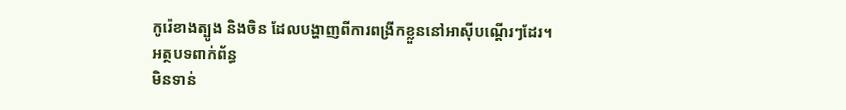កូរ៉េខាងត្បូង និងចិន ដែលបង្ហាញពីការពង្រីកខ្លួននៅអាស៊ីបណ្តើរៗដែរ។
អត្ថបទពាក់ព័ន្ធ
មិនទាន់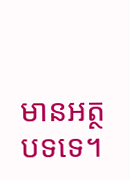មានអត្ថបទទេ។